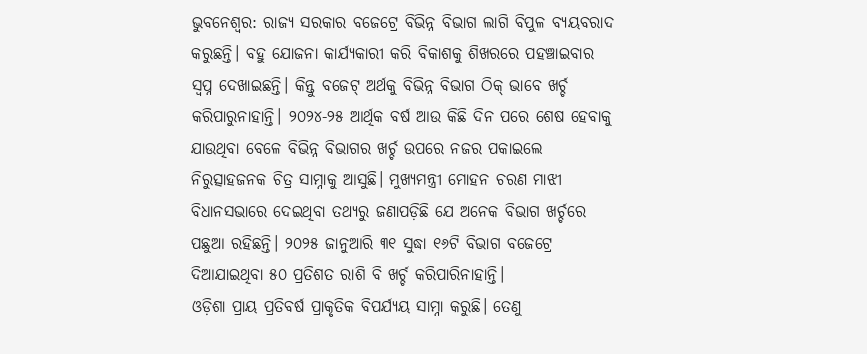ଭୁବନେଶ୍ବର: ରାଜ୍ୟ ସରକାର ବଜେଟ୍ରେ ବିଭିନ୍ନ ବିଭାଗ ଲାଗି ବିପୁଳ ବ୍ୟୟବରାଦ କରୁଛନ୍ତି। ବହୁ ଯୋଜନା କାର୍ଯ୍ୟକାରୀ କରି ବିକାଶକୁ ଶିଖରରେ ପହଞ୍ଚାଇବାର ସ୍ବପ୍ନ ଦେଖାଇଛନ୍ତି। କିନ୍ତୁ ବଜେଟ୍ ଅର୍ଥକୁ ବିଭିନ୍ନ ବିଭାଗ ଠିକ୍ ଭାବେ ଖର୍ଚ୍ଚ କରିପାରୁନାହାନ୍ତି। ୨୦୨୪-୨୫ ଆର୍ଥିକ ବର୍ଷ ଆଉ କିଛି ଦିନ ପରେ ଶେଷ ହେବାକୁ ଯାଉଥିବା ବେଳେ ବିଭିନ୍ନ ବିଭାଗର ଖର୍ଚ୍ଚ ଉପରେ ନଜର ପକାଇଲେ ନିରୁତ୍ସାହଜନକ ଚିତ୍ର ସାମ୍ନାକୁ ଆସୁଛି। ମୁଖ୍ୟମନ୍ତ୍ରୀ ମୋହନ ଚରଣ ମାଝୀ ବିଧାନସଭାରେ ଦେଇଥିବା ତଥ୍ୟରୁ ଜଣାପଡ଼ିଛି ଯେ ଅନେକ ବିଭାଗ ଖର୍ଚ୍ଚରେ ପଛୁଆ ରହିଛନ୍ତି। ୨୦୨୫ ଜାନୁଆରି ୩୧ ସୁଦ୍ଧା ୧୬ଟି ବିଭାଗ ବଜେଟ୍ରେ ଦିଆଯାଇଥିବା ୫୦ ପ୍ରତିଶତ ରାଶି ବି ଖର୍ଚ୍ଚ କରିପାରିନାହାନ୍ତି।
ଓଡ଼ିଶା ପ୍ରାୟ ପ୍ରତିବର୍ଷ ପ୍ରାକୃତିକ ବିପର୍ଯ୍ୟୟ ସାମ୍ନା କରୁଛି। ତେଣୁ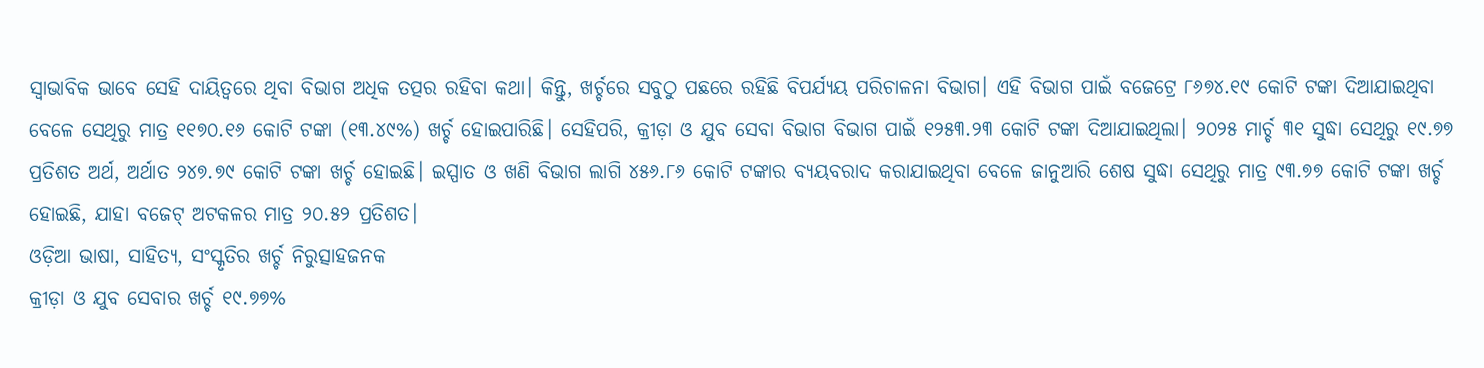ସ୍ବାଭାବିକ ଭାବେ ସେହି ଦାୟିତ୍ବରେ ଥିବା ବିଭାଗ ଅଧିକ ତତ୍ପର ରହିବା କଥା। କିନ୍ତୁ, ଖର୍ଚ୍ଚରେ ସବୁଠୁ ପଛରେ ରହିଛି ବିପର୍ଯ୍ୟୟ ପରିଚାଳନା ବିଭାଗ। ଏହି ବିଭାଗ ପାଇଁ ବଜେଟ୍ରେ ୮୬୭୪.୧୯ କୋଟି ଟଙ୍କା ଦିଆଯାଇଥିବା ବେଳେ ସେଥିରୁ ମାତ୍ର ୧୧୭୦.୧୬ କୋଟି ଟଙ୍କା (୧୩.୪୯%) ଖର୍ଚ୍ଚ ହୋଇପାରିଛି। ସେହିପରି, କ୍ରୀଡ଼ା ଓ ଯୁବ ସେବା ବିଭାଗ ବିଭାଗ ପାଇଁ ୧୨୫୩.୨୩ କୋଟି ଟଙ୍କା ଦିଆଯାଇଥିଲା। ୨୦୨୫ ମାର୍ଚ୍ଚ ୩୧ ସୁଦ୍ଧା ସେଥିରୁ ୧୯.୭୭ ପ୍ରତିଶତ ଅର୍ଥ, ଅର୍ଥାତ ୨୪୭.୭୯ କୋଟି ଟଙ୍କା ଖର୍ଚ୍ଚ ହୋଇଛି। ଇସ୍ପାତ ଓ ଖଣି ବିଭାଗ ଲାଗି ୪୫୬.୮୬ କୋଟି ଟଙ୍କାର ବ୍ୟୟବରାଦ କରାଯାଇଥିବା ବେଳେ ଜାନୁଆରି ଶେଷ ସୁଦ୍ଧା ସେଥିରୁ ମାତ୍ର ୯୩.୭୭ କୋଟି ଟଙ୍କା ଖର୍ଚ୍ଚ ହୋଇଛି, ଯାହା ବଜେଟ୍ ଅଟକଳର ମାତ୍ର ୨୦.୫୨ ପ୍ରତିଶତ।
ଓଡ଼ିଆ ଭାଷା, ସାହିତ୍ୟ, ସଂସ୍କୃତିର ଖର୍ଚ୍ଚ ନିରୁତ୍ସାହଜନକ
କ୍ରୀଡ଼ା ଓ ଯୁବ ସେବାର ଖର୍ଚ୍ଚ ୧୯.୭୭%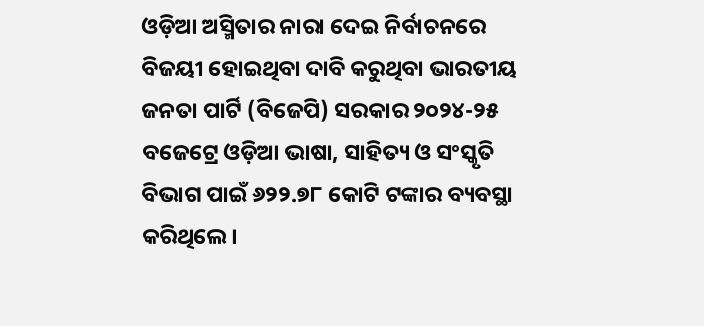ଓଡ଼ିଆ ଅସ୍ମିତାର ନାରା ଦେଇ ନିର୍ବାଚନରେ ବିଜୟୀ ହୋଇଥିବା ଦାବି କରୁଥିବା ଭାରତୀୟ ଜନତା ପାର୍ଟି (ବିଜେପି) ସରକାର ୨୦୨୪-୨୫ ବଜେଟ୍ରେ ଓଡ଼ିଆ ଭାଷା, ସାହିତ୍ୟ ଓ ସଂସ୍କୃତି ବିଭାଗ ପାଇଁ ୬୨୨.୭୮ କୋଟି ଟଙ୍କାର ବ୍ୟବସ୍ଥା କରିଥିଲେ।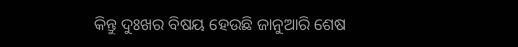କିନ୍ତୁ ଦୁଃଖର ବିଷୟ ହେଉଛି ଜାନୁଆରି ଶେଷ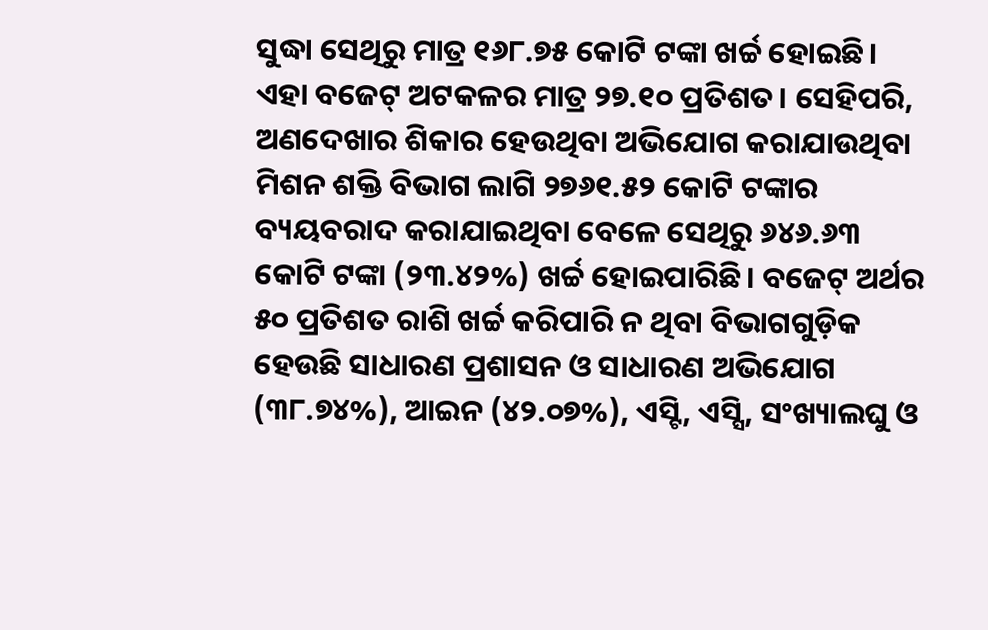ସୁଦ୍ଧା ସେଥିରୁ ମାତ୍ର ୧୬୮.୭୫ କୋଟି ଟଙ୍କା ଖର୍ଚ୍ଚ ହୋଇଛି। ଏହା ବଜେଟ୍ ଅଟକଳର ମାତ୍ର ୨୭.୧୦ ପ୍ରତିଶତ। ସେହିପରି, ଅଣଦେଖାର ଶିକାର ହେଉଥିବା ଅଭିଯୋଗ କରାଯାଉଥିବା ମିଶନ ଶକ୍ତି ବିଭାଗ ଲାଗି ୨୭୬୧.୫୨ କୋଟି ଟଙ୍କାର ବ୍ୟୟବରାଦ କରାଯାଇଥିବା ବେଳେ ସେଥିରୁ ୬୪୬.୬୩ କୋଟି ଟଙ୍କା (୨୩.୪୨%) ଖର୍ଚ୍ଚ ହୋଇପାରିଛି। ବଜେଟ୍ ଅର୍ଥର ୫୦ ପ୍ରତିଶତ ରାଶି ଖର୍ଚ୍ଚ କରିପାରି ନ ଥିବା ବିଭାଗଗୁଡ଼ିକ ହେଉଛି ସାଧାରଣ ପ୍ରଶାସନ ଓ ସାଧାରଣ ଅଭିଯୋଗ (୩୮.୭୪%), ଆଇନ (୪୨.୦୭%), ଏସ୍ଟି, ଏସ୍ସି, ସଂଖ୍ୟାଲଘୁ ଓ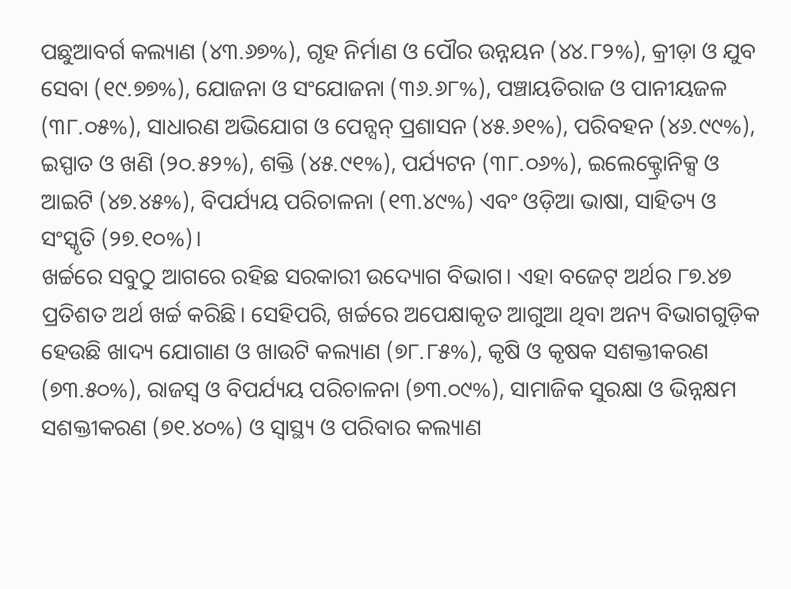ପଛୁଆବର୍ଗ କଲ୍ୟାଣ (୪୩.୬୭%), ଗୃହ ନିର୍ମାଣ ଓ ପୌର ଉନ୍ନୟନ (୪୪.୮୨%), କ୍ରୀଡ଼ା ଓ ଯୁବ ସେବା (୧୯.୭୭%), ଯୋଜନା ଓ ସଂଯୋଜନା (୩୬.୬୮%), ପଞ୍ଚାୟତିରାଜ ଓ ପାନୀୟଜଳ (୩୮.୦୫%), ସାଧାରଣ ଅଭିଯୋଗ ଓ ପେନ୍ସନ୍ ପ୍ରଶାସନ (୪୫.୬୧%), ପରିବହନ (୪୬.୯୯%), ଇସ୍ପାତ ଓ ଖଣି (୨୦.୫୨%), ଶକ୍ତି (୪୫.୯୧%), ପର୍ଯ୍ୟଟନ (୩୮.୦୬%), ଇଲେକ୍ଟ୍ରୋନିକ୍ସ ଓ ଆଇଟି (୪୭.୪୫%), ବିପର୍ଯ୍ୟୟ ପରିଚାଳନା (୧୩.୪୯%) ଏବଂ ଓଡ଼ିଆ ଭାଷା, ସାହିତ୍ୟ ଓ ସଂସ୍କୃତି (୨୭.୧୦%)।
ଖର୍ଚ୍ଚରେ ସବୁଠୁ ଆଗରେ ରହିଛ ସରକାରୀ ଉଦ୍ୟୋଗ ବିଭାଗ। ଏହା ବଜେଟ୍ ଅର୍ଥର ୮୭.୪୭ ପ୍ରତିଶତ ଅର୍ଥ ଖର୍ଚ୍ଚ କରିଛି। ସେହିପରି, ଖର୍ଚ୍ଚରେ ଅପେକ୍ଷାକୃତ ଆଗୁଆ ଥିବା ଅନ୍ୟ ବିଭାଗଗୁଡ଼ିକ ହେଉଛି ଖାଦ୍ୟ ଯୋଗାଣ ଓ ଖାଉଟି କଲ୍ୟାଣ (୭୮.୮୫%), କୃଷି ଓ କୃଷକ ସଶକ୍ତୀକରଣ (୭୩.୫୦%), ରାଜସ୍ବ ଓ ବିପର୍ଯ୍ୟୟ ପରିଚାଳନା (୭୩.୦୯%), ସାମାଜିକ ସୁରକ୍ଷା ଓ ଭିନ୍ନକ୍ଷମ ସଶକ୍ତୀକରଣ (୭୧.୪୦%) ଓ ସ୍ବାସ୍ଥ୍ୟ ଓ ପରିବାର କଲ୍ୟାଣ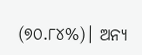(୭୦.୮୪%)। ଅନ୍ୟ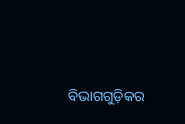ବିଭାଗଗୁଡ଼ିକର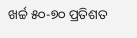ଖର୍ଚ୍ଚ ୫୦-୭୦ ପ୍ରତିଶତ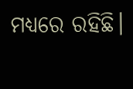ମଧ୍ୟରେ ରହିଛି।